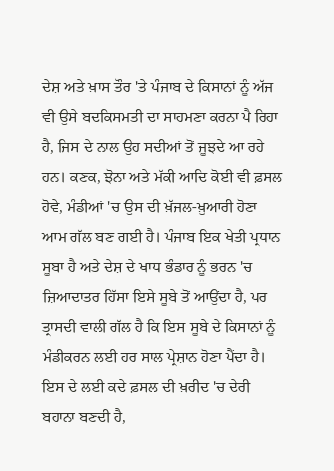ਦੇਸ਼ ਅਤੇ ਖ਼ਾਸ ਤੌਰ 'ਤੇ ਪੰਜਾਬ ਦੇ ਕਿਸਾਨਾਂ ਨੂੰ ਅੱਜ ਵੀ ਉਸੇ ਬਦਕਿਸਮਤੀ ਦਾ ਸਾਹਮਣਾ ਕਰਨਾ ਪੈ ਰਿਹਾ ਹੈ, ਜਿਸ ਦੇ ਨਾਲ ਉਹ ਸਦੀਆਂ ਤੋਂ ਜੂਝਦੇ ਆ ਰਹੇ ਹਨ। ਕਣਕ, ਝੋਨਾ ਅਤੇ ਮੱਕੀ ਆਦਿ ਕੋਈ ਵੀ ਫ਼ਸਲ ਹੋਵੇ, ਮੰਡੀਆਂ 'ਚ ਉਸ ਦੀ ਖ਼ੱਜਲ-ਖ਼ੁਆਰੀ ਹੋਣਾ ਆਮ ਗੱਲ ਬਣ ਗਈ ਹੈ। ਪੰਜਾਬ ਇਕ ਖੇਤੀ ਪ੍ਰਧਾਨ ਸੂਬਾ ਹੈ ਅਤੇ ਦੇਸ਼ ਦੇ ਖਾਧ ਭੰਡਾਰ ਨੂੰ ਭਰਨ 'ਚ ਜ਼ਿਆਦਾਤਰ ਹਿੱਸਾ ਇਸੇ ਸੂਬੇ ਤੋਂ ਆਉਂਦਾ ਹੈ, ਪਰ ਤ੍ਰਾਸਦੀ ਵਾਲੀ ਗੱਲ ਹੈ ਕਿ ਇਸ ਸੂਬੇ ਦੇ ਕਿਸਾਨਾਂ ਨੂੰ ਮੰਡੀਕਰਨ ਲਈ ਹਰ ਸਾਲ ਪ੍ਰੇਸ਼ਾਨ ਹੋਣਾ ਪੈਂਦਾ ਹੈ। ਇਸ ਦੇ ਲਈ ਕਦੇ ਫ਼ਸਲ ਦੀ ਖ਼ਰੀਦ 'ਚ ਦੇਰੀ ਬਹਾਨਾ ਬਣਦੀ ਹੈ,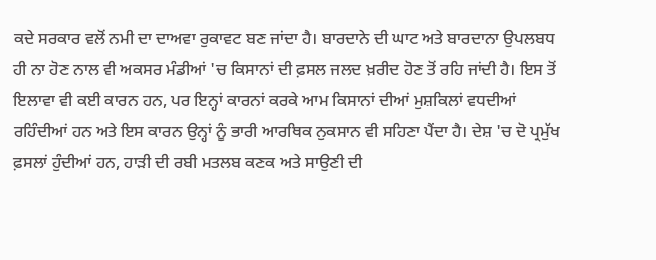ਕਦੇ ਸਰਕਾਰ ਵਲੋਂ ਨਮੀ ਦਾ ਦਾਅਵਾ ਰੁਕਾਵਟ ਬਣ ਜਾਂਦਾ ਹੈ। ਬਾਰਦਾਨੇ ਦੀ ਘਾਟ ਅਤੇ ਬਾਰਦਾਨਾ ਉਪਲਬਧ ਹੀ ਨਾ ਹੋਣ ਨਾਲ ਵੀ ਅਕਸਰ ਮੰਡੀਆਂ 'ਚ ਕਿਸਾਨਾਂ ਦੀ ਫ਼ਸਲ ਜਲਦ ਖ਼ਰੀਦ ਹੋਣ ਤੋਂ ਰਹਿ ਜਾਂਦੀ ਹੈ। ਇਸ ਤੋਂ ਇਲਾਵਾ ਵੀ ਕਈ ਕਾਰਨ ਹਨ, ਪਰ ਇਨ੍ਹਾਂ ਕਾਰਨਾਂ ਕਰਕੇ ਆਮ ਕਿਸਾਨਾਂ ਦੀਆਂ ਮੁਸ਼ਕਿਲਾਂ ਵਧਦੀਆਂ ਰਹਿੰਦੀਆਂ ਹਨ ਅਤੇ ਇਸ ਕਾਰਨ ਉਨ੍ਹਾਂ ਨੂੰ ਭਾਰੀ ਆਰਥਿਕ ਨੁਕਸਾਨ ਵੀ ਸਹਿਣਾ ਪੈਂਦਾ ਹੈ। ਦੇਸ਼ 'ਚ ਦੋ ਪ੍ਰਮੁੱਖ ਫ਼ਸਲਾਂ ਹੁੰਦੀਆਂ ਹਨ, ਹਾੜੀ ਦੀ ਰਬੀ ਮਤਲਬ ਕਣਕ ਅਤੇ ਸਾਉਣੀ ਦੀ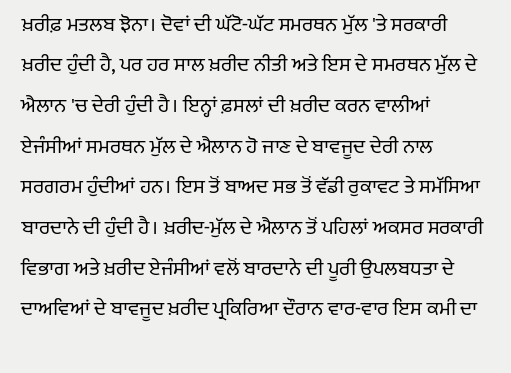ਖ਼ਰੀਫ਼ ਮਤਲਬ ਝੋਨਾ। ਦੋਵਾਂ ਦੀ ਘੱਟੋ-ਘੱਟ ਸਮਰਥਨ ਮੁੱਲ 'ਤੇ ਸਰਕਾਰੀ ਖ਼ਰੀਦ ਹੁੰਦੀ ਹੈ, ਪਰ ਹਰ ਸਾਲ ਖ਼ਰੀਦ ਨੀਤੀ ਅਤੇ ਇਸ ਦੇ ਸਮਰਥਨ ਮੁੱਲ ਦੇ ਐਲਾਨ 'ਚ ਦੇਰੀ ਹੁੰਦੀ ਹੈ। ਇਨ੍ਹਾਂ ਫ਼ਸਲਾਂ ਦੀ ਖ਼ਰੀਦ ਕਰਨ ਵਾਲੀਆਂ ਏਜੰਸੀਆਂ ਸਮਰਥਨ ਮੁੱਲ ਦੇ ਐਲਾਨ ਹੋ ਜਾਣ ਦੇ ਬਾਵਜੂਦ ਦੇਰੀ ਨਾਲ ਸਰਗਰਮ ਹੁੰਦੀਆਂ ਹਨ। ਇਸ ਤੋਂ ਬਾਅਦ ਸਭ ਤੋਂ ਵੱਡੀ ਰੁਕਾਵਟ ਤੇ ਸਮੱਸਿਆ ਬਾਰਦਾਨੇ ਦੀ ਹੁੰਦੀ ਹੈ। ਖ਼ਰੀਦ-ਮੁੱਲ ਦੇ ਐਲਾਨ ਤੋਂ ਪਹਿਲਾਂ ਅਕਸਰ ਸਰਕਾਰੀ ਵਿਭਾਗ ਅਤੇ ਖ਼ਰੀਦ ਏਜੰਸੀਆਂ ਵਲੋਂ ਬਾਰਦਾਨੇ ਦੀ ਪੂਰੀ ਉਪਲਬਧਤਾ ਦੇ ਦਾਅਵਿਆਂ ਦੇ ਬਾਵਜੂਦ ਖ਼ਰੀਦ ਪ੍ਰਕਿਰਿਆ ਦੌਰਾਨ ਵਾਰ-ਵਾਰ ਇਸ ਕਮੀ ਦਾ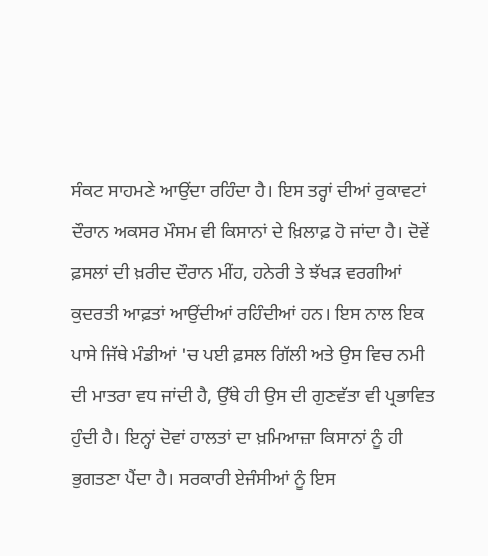ਸੰਕਟ ਸਾਹਮਣੇ ਆਉਂਦਾ ਰਹਿੰਦਾ ਹੈ। ਇਸ ਤਰ੍ਹਾਂ ਦੀਆਂ ਰੁਕਾਵਟਾਂ ਦੌਰਾਨ ਅਕਸਰ ਮੌਸਮ ਵੀ ਕਿਸਾਨਾਂ ਦੇ ਖ਼ਿਲਾਫ਼ ਹੋ ਜਾਂਦਾ ਹੈ। ਦੋਵੇਂ ਫ਼ਸਲਾਂ ਦੀ ਖ਼ਰੀਦ ਦੌਰਾਨ ਮੀਂਹ, ਹਨੇਰੀ ਤੇ ਝੱਖੜ ਵਰਗੀਆਂ ਕੁਦਰਤੀ ਆਫ਼ਤਾਂ ਆਉਂਦੀਆਂ ਰਹਿੰਦੀਆਂ ਹਨ। ਇਸ ਨਾਲ ਇਕ ਪਾਸੇ ਜਿੱਥੇ ਮੰਡੀਆਂ 'ਚ ਪਈ ਫ਼ਸਲ ਗਿੱਲੀ ਅਤੇ ਉਸ ਵਿਚ ਨਮੀ ਦੀ ਮਾਤਰਾ ਵਧ ਜਾਂਦੀ ਹੈ, ਉੱਥੇ ਹੀ ਉਸ ਦੀ ਗੁਣਵੱਤਾ ਵੀ ਪ੍ਰਭਾਵਿਤ ਹੁੰਦੀ ਹੈ। ਇਨ੍ਹਾਂ ਦੋਵਾਂ ਹਾਲਤਾਂ ਦਾ ਖ਼ਮਿਆਜ਼ਾ ਕਿਸਾਨਾਂ ਨੂੰ ਹੀ ਭੁਗਤਣਾ ਪੈਂਦਾ ਹੈ। ਸਰਕਾਰੀ ਏਜੰਸੀਆਂ ਨੂੰ ਇਸ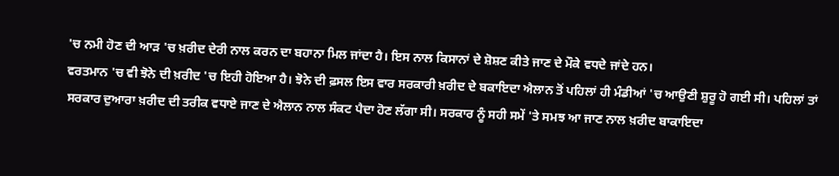'ਚ ਨਮੀ ਹੋਣ ਦੀ ਆੜ 'ਚ ਖ਼ਰੀਦ ਦੇਰੀ ਨਾਲ ਕਰਨ ਦਾ ਬਹਾਨਾ ਮਿਲ ਜਾਂਦਾ ਹੈ। ਇਸ ਨਾਲ ਕਿਸਾਨਾਂ ਦੇ ਸ਼ੋਸ਼ਣ ਕੀਤੇ ਜਾਣ ਦੇ ਮੌਕੇ ਵਧਦੇ ਜਾਂਦੇ ਹਨ।
ਵਰਤਮਾਨ 'ਚ ਵੀ ਝੋਨੇ ਦੀ ਖ਼ਰੀਦ 'ਚ ਇਹੀ ਹੋਇਆ ਹੈ। ਝੋਨੇ ਦੀ ਫ਼ਸਲ ਇਸ ਵਾਰ ਸਰਕਾਰੀ ਖ਼ਰੀਦ ਦੇ ਬਕਾਇਦਾ ਐਲਾਨ ਤੋਂ ਪਹਿਲਾਂ ਹੀ ਮੰਡੀਆਂ 'ਚ ਆਉਣੀ ਸ਼ੁਰੂ ਹੋ ਗਈ ਸੀ। ਪਹਿਲਾਂ ਤਾਂ ਸਰਕਾਰ ਦੁਆਰਾ ਖ਼ਰੀਦ ਦੀ ਤਰੀਕ ਵਧਾਏ ਜਾਣ ਦੇ ਐਲਾਨ ਨਾਲ ਸੰਕਟ ਪੈਦਾ ਹੋਣ ਲੱਗਾ ਸੀ। ਸਰਕਾਰ ਨੂੰ ਸਹੀ ਸਮੇਂ 'ਤੇ ਸਮਝ ਆ ਜਾਣ ਨਾਲ ਖ਼ਰੀਦ ਬਾਕਾਇਦਾ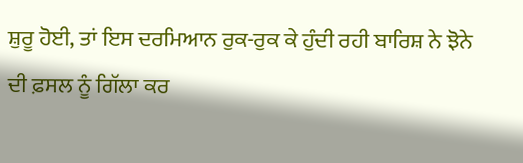ਸ਼ੁਰੂ ਹੋਈ, ਤਾਂ ਇਸ ਦਰਮਿਆਨ ਰੁਕ-ਰੁਕ ਕੇ ਹੁੰਦੀ ਰਹੀ ਬਾਰਿਸ਼ ਨੇ ਝੋਨੇ ਦੀ ਫ਼ਸਲ ਨੂੰ ਗਿੱਲਾ ਕਰ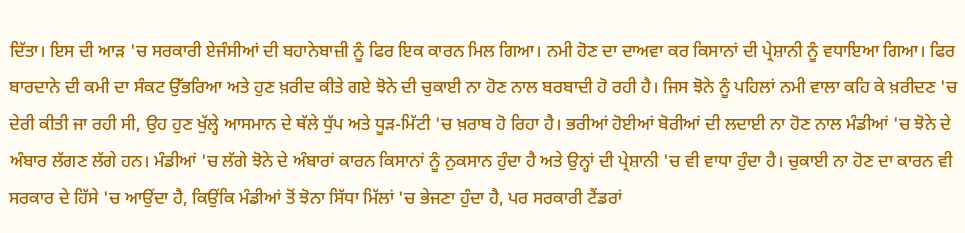ਦਿੱਤਾ। ਇਸ ਦੀ ਆੜ 'ਚ ਸਰਕਾਰੀ ਏਜੰਸੀਆਂ ਦੀ ਬਹਾਨੇਬਾਜ਼ੀ ਨੂੰ ਫਿਰ ਇਕ ਕਾਰਨ ਮਿਲ ਗਿਆ। ਨਮੀ ਹੋਣ ਦਾ ਦਾਅਵਾ ਕਰ ਕਿਸਾਨਾਂ ਦੀ ਪ੍ਰੇਸ਼ਾਨੀ ਨੂੰ ਵਧਾਇਆ ਗਿਆ। ਫਿਰ ਬਾਰਦਾਨੇ ਦੀ ਕਮੀ ਦਾ ਸੰਕਟ ਉੱਭਰਿਆ ਅਤੇ ਹੁਣ ਖ਼ਰੀਦ ਕੀਤੇ ਗਏ ਝੋਨੇ ਦੀ ਚੁਕਾਈ ਨਾ ਹੋਣ ਨਾਲ ਬਰਬਾਦੀ ਹੋ ਰਹੀ ਹੈ। ਜਿਸ ਝੋਨੇ ਨੂੰ ਪਹਿਲਾਂ ਨਮੀ ਵਾਲਾ ਕਹਿ ਕੇ ਖ਼ਰੀਦਣ 'ਚ ਦੇਰੀ ਕੀਤੀ ਜਾ ਰਹੀ ਸੀ, ਉਹ ਹੁਣ ਖੁੱਲ੍ਹੇ ਆਸਮਾਨ ਦੇ ਥੱਲੇ ਧੁੱਪ ਅਤੇ ਧੂੜ-ਮਿੱਟੀ 'ਚ ਖ਼ਰਾਬ ਹੋ ਰਿਹਾ ਹੈ। ਭਰੀਆਂ ਹੋਈਆਂ ਬੋਰੀਆਂ ਦੀ ਲਦਾਈ ਨਾ ਹੋਣ ਨਾਲ ਮੰਡੀਆਂ 'ਚ ਝੋਨੇ ਦੇ ਅੰਬਾਰ ਲੱਗਣ ਲੱਗੇ ਹਨ। ਮੰਡੀਆਂ 'ਚ ਲੱਗੇ ਝੋਨੇ ਦੇ ਅੰਬਾਰਾਂ ਕਾਰਨ ਕਿਸਾਨਾਂ ਨੂੰ ਨੁਕਸਾਨ ਹੁੰਦਾ ਹੈ ਅਤੇ ਉਨ੍ਹਾਂ ਦੀ ਪ੍ਰੇਸ਼ਾਨੀ 'ਚ ਵੀ ਵਾਧਾ ਹੁੰਦਾ ਹੈ। ਚੁਕਾਈ ਨਾ ਹੋਣ ਦਾ ਕਾਰਨ ਵੀ ਸਰਕਾਰ ਦੇ ਹਿੱਸੇ 'ਚ ਆਉਂਦਾ ਹੈ, ਕਿਉਂਕਿ ਮੰਡੀਆਂ ਤੋਂ ਝੋਨਾ ਸਿੱਧਾ ਮਿੱਲਾਂ 'ਚ ਭੇਜਣਾ ਹੁੰਦਾ ਹੈ, ਪਰ ਸਰਕਾਰੀ ਟੈਂਡਰਾਂ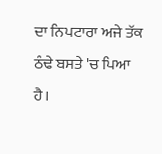ਦਾ ਨਿਪਟਾਰਾ ਅਜੇ ਤੱਕ ਠੰਢੇ ਬਸਤੇ 'ਚ ਪਿਆ ਹੈ।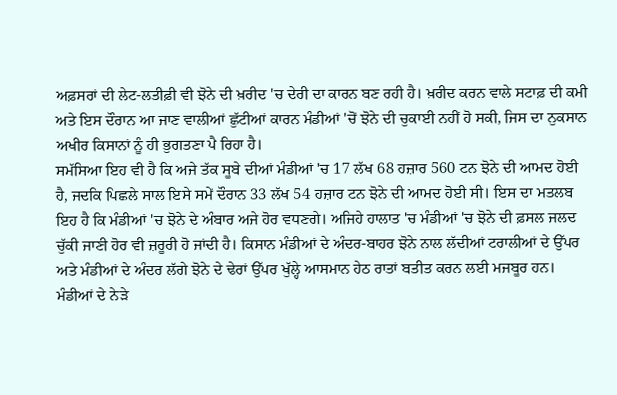ਅਫ਼ਸਰਾਂ ਦੀ ਲੇਟ-ਲਤੀਫ਼ੀ ਵੀ ਝੋਨੇ ਦੀ ਖ਼ਰੀਦ 'ਚ ਦੇਰੀ ਦਾ ਕਾਰਨ ਬਣ ਰਹੀ ਹੈ। ਖ਼ਰੀਦ ਕਰਨ ਵਾਲੇ ਸਟਾਫ਼ ਦੀ ਕਮੀ ਅਤੇ ਇਸ ਦੌਰਾਨ ਆ ਜਾਣ ਵਾਲੀਆਂ ਛੁੱਟੀਆਂ ਕਾਰਨ ਮੰਡੀਆਂ 'ਚੋਂ ਝੋਨੇ ਦੀ ਚੁਕਾਈ ਨਹੀਂ ਹੋ ਸਕੀ, ਜਿਸ ਦਾ ਨੁਕਸਾਨ ਅਖੀਰ ਕਿਸਾਨਾਂ ਨੂੰ ਹੀ ਭੁਗਤਣਾ ਪੈ ਰਿਹਾ ਹੈ।
ਸਮੱਸਿਆ ਇਹ ਵੀ ਹੈ ਕਿ ਅਜੇ ਤੱਕ ਸੂਬੇ ਦੀਆਂ ਮੰਡੀਆਂ 'ਚ 17 ਲੱਖ 68 ਹਜ਼ਾਰ 560 ਟਨ ਝੋਨੇ ਦੀ ਆਮਦ ਹੋਈ ਹੈ, ਜਦਕਿ ਪਿਛਲੇ ਸਾਲ ਇਸੇ ਸਮੇਂ ਦੌਰਾਨ 33 ਲੱਖ 54 ਹਜ਼ਾਰ ਟਨ ਝੋਨੇ ਦੀ ਆਮਦ ਹੋਈ ਸੀ। ਇਸ ਦਾ ਮਤਲਬ ਇਹ ਹੈ ਕਿ ਮੰਡੀਆਂ 'ਚ ਝੋਨੇ ਦੇ ਅੰਬਾਰ ਅਜੇ ਹੋਰ ਵਧਣਗੇ। ਅਜਿਹੇ ਹਾਲਾਤ 'ਚ ਮੰਡੀਆਂ 'ਚ ਝੋਨੇ ਦੀ ਫ਼ਸਲ ਜਲਦ ਚੁੱਕੀ ਜਾਣੀ ਹੋਰ ਵੀ ਜ਼ਰੂਰੀ ਹੋ ਜਾਂਦੀ ਹੈ। ਕਿਸਾਨ ਮੰਡੀਆਂ ਦੇ ਅੰਦਰ-ਬਾਹਰ ਝੋਨੇ ਨਾਲ ਲੱਦੀਆਂ ਟਰਾਲੀਆਂ ਦੇ ਉੱਪਰ ਅਤੇ ਮੰਡੀਆਂ ਦੇ ਅੰਦਰ ਲੱਗੇ ਝੋਨੇ ਦੇ ਢੇਰਾਂ ਉੱਪਰ ਖੁੱਲ੍ਹੇ ਆਸਮਾਨ ਹੇਠ ਰਾਤਾਂ ਬਤੀਤ ਕਰਨ ਲਈ ਮਜਬੂਰ ਹਨ। ਮੰਡੀਆਂ ਦੇ ਨੇੜੇ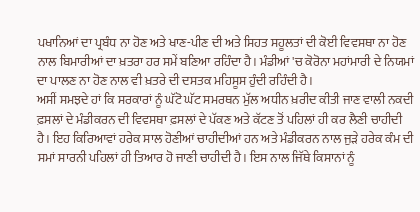ਪਖਾਨਿਆਂ ਦਾ ਪ੍ਰਬੰਧ ਨਾ ਹੋਣ ਅਤੇ ਖਾਣ-ਪੀਣ ਦੀ ਅਤੇ ਸਿਹਤ ਸਹੂਲਤਾਂ ਦੀ ਕੋਈ ਵਿਵਸਥਾ ਨਾ ਹੋਣ ਨਾਲ ਬਿਮਾਰੀਆਂ ਦਾ ਖ਼ਤਰਾ ਹਰ ਸਮੇਂ ਬਣਿਆ ਰਹਿੰਦਾ ਹੈ। ਮੰਡੀਆਂ 'ਚ ਕੋਰੋਨਾ ਮਹਾਂਮਾਰੀ ਦੇ ਨਿਯਮਾਂ ਦਾ ਪਾਲਣ ਨਾ ਹੋਣ ਨਾਲ ਵੀ ਖ਼ਤਰੇ ਦੀ ਦਸਤਕ ਮਹਿਸੂਸ ਹੁੰਦੀ ਰਹਿੰਦੀ ਹੈ।
ਅਸੀਂ ਸਮਝਦੇ ਹਾਂ ਕਿ ਸਰਕਾਰਾਂ ਨੂੰ ਘੱਟੋ ਘੱਟ ਸਮਰਥਨ ਮੁੱਲ ਅਧੀਨ ਖ਼ਰੀਦ ਕੀਤੀ ਜਾਣ ਵਾਲੀ ਨਕਦੀ ਫ਼ਸਲਾਂ ਦੇ ਮੰਡੀਕਰਨ ਦੀ ਵਿਵਸਥਾ ਫ਼ਸਲਾਂ ਦੇ ਪੱਕਣ ਅਤੇ ਕੱਟਣ ਤੋਂ ਪਹਿਲਾਂ ਹੀ ਕਰ ਲੈਣੀ ਚਾਹੀਦੀ ਹੈ। ਇਹ ਕਿਰਿਆਵਾਂ ਹਰੇਕ ਸਾਲ ਹੋਣੀਆਂ ਚਾਹੀਦੀਆਂ ਹਨ ਅਤੇ ਮੰਡੀਕਰਨ ਨਾਲ ਜੁੜੇ ਹਰੇਕ ਕੰਮ ਦੀ ਸਮਾਂ ਸਾਰਨੀ ਪਹਿਲਾਂ ਹੀ ਤਿਆਰ ਹੋ ਜਾਣੀ ਚਾਹੀਦੀ ਹੈ। ਇਸ ਨਾਲ ਜਿੱਥੇ ਕਿਸਾਨਾਂ ਨੂੰ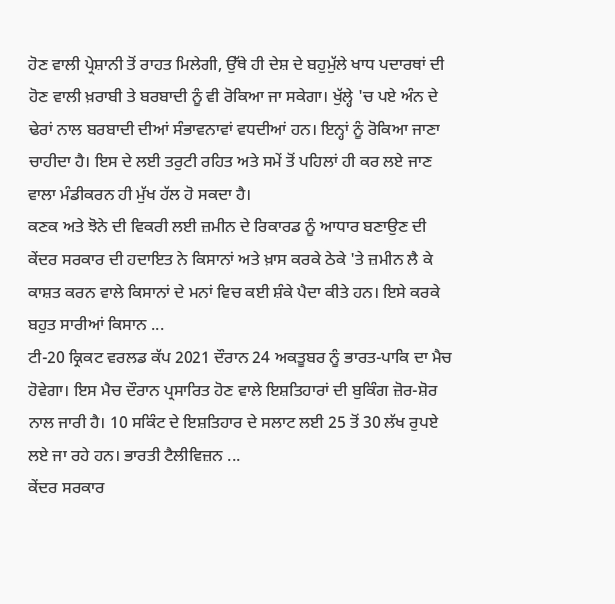ਹੋਣ ਵਾਲੀ ਪ੍ਰੇਸ਼ਾਨੀ ਤੋਂ ਰਾਹਤ ਮਿਲੇਗੀ, ਉੱਥੇ ਹੀ ਦੇਸ਼ ਦੇ ਬਹੁਮੁੱਲੇ ਖਾਧ ਪਦਾਰਥਾਂ ਦੀ ਹੋਣ ਵਾਲੀ ਖ਼ਰਾਬੀ ਤੇ ਬਰਬਾਦੀ ਨੂੰ ਵੀ ਰੋਕਿਆ ਜਾ ਸਕੇਗਾ। ਖੁੱਲ੍ਹੇ 'ਚ ਪਏ ਅੰਨ ਦੇ ਢੇਰਾਂ ਨਾਲ ਬਰਬਾਦੀ ਦੀਆਂ ਸੰਭਾਵਨਾਵਾਂ ਵਧਦੀਆਂ ਹਨ। ਇਨ੍ਹਾਂ ਨੂੰ ਰੋਕਿਆ ਜਾਣਾ ਚਾਹੀਦਾ ਹੈ। ਇਸ ਦੇ ਲਈ ਤਰੁਟੀ ਰਹਿਤ ਅਤੇ ਸਮੇਂ ਤੋਂ ਪਹਿਲਾਂ ਹੀ ਕਰ ਲਏ ਜਾਣ ਵਾਲਾ ਮੰਡੀਕਰਨ ਹੀ ਮੁੱਖ ਹੱਲ ਹੋ ਸਕਦਾ ਹੈ।
ਕਣਕ ਅਤੇ ਝੋਨੇ ਦੀ ਵਿਕਰੀ ਲਈ ਜ਼ਮੀਨ ਦੇ ਰਿਕਾਰਡ ਨੂੰ ਆਧਾਰ ਬਣਾਉਣ ਦੀ ਕੇਂਦਰ ਸਰਕਾਰ ਦੀ ਹਦਾਇਤ ਨੇ ਕਿਸਾਨਾਂ ਅਤੇ ਖ਼ਾਸ ਕਰਕੇ ਠੇਕੇ 'ਤੇ ਜ਼ਮੀਨ ਲੈ ਕੇ ਕਾਸ਼ਤ ਕਰਨ ਵਾਲੇ ਕਿਸਾਨਾਂ ਦੇ ਮਨਾਂ ਵਿਚ ਕਈ ਸ਼ੰਕੇ ਪੈਦਾ ਕੀਤੇ ਹਨ। ਇਸੇ ਕਰਕੇ ਬਹੁਤ ਸਾਰੀਆਂ ਕਿਸਾਨ ...
ਟੀ-20 ਕ੍ਰਿਕਟ ਵਰਲਡ ਕੱਪ 2021 ਦੌਰਾਨ 24 ਅਕਤੂਬਰ ਨੂੰ ਭਾਰਤ-ਪਾਕਿ ਦਾ ਮੈਚ ਹੋਵੇਗਾ। ਇਸ ਮੈਚ ਦੌਰਾਨ ਪ੍ਰਸਾਰਿਤ ਹੋਣ ਵਾਲੇ ਇਸ਼ਤਿਹਾਰਾਂ ਦੀ ਬੁਕਿੰਗ ਜ਼ੋਰ-ਸ਼ੋਰ ਨਾਲ ਜਾਰੀ ਹੈ। 10 ਸਕਿੰਟ ਦੇ ਇਸ਼ਤਿਹਾਰ ਦੇ ਸਲਾਟ ਲਈ 25 ਤੋਂ 30 ਲੱਖ ਰੁਪਏ ਲਏ ਜਾ ਰਹੇ ਹਨ। ਭਾਰਤੀ ਟੈਲੀਵਿਜ਼ਨ ...
ਕੇਂਦਰ ਸਰਕਾਰ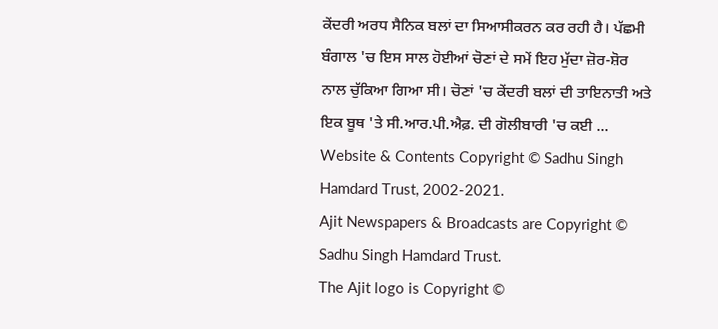ਕੇਂਦਰੀ ਅਰਧ ਸੈਨਿਕ ਬਲਾਂ ਦਾ ਸਿਆਸੀਕਰਨ ਕਰ ਰਹੀ ਹੈ। ਪੱਛਮੀ ਬੰਗਾਲ 'ਚ ਇਸ ਸਾਲ ਹੋਈਆਂ ਚੋਣਾਂ ਦੇ ਸਮੇਂ ਇਹ ਮੁੱਦਾ ਜ਼ੋਰ-ਸ਼ੋਰ ਨਾਲ ਚੁੱਕਿਆ ਗਿਆ ਸੀ। ਚੋਣਾਂ 'ਚ ਕੇਂਦਰੀ ਬਲਾਂ ਦੀ ਤਾਇਨਾਤੀ ਅਤੇ ਇਕ ਬੂਥ 'ਤੇ ਸੀ.ਆਰ.ਪੀ.ਐਫ਼. ਦੀ ਗੋਲੀਬਾਰੀ 'ਚ ਕਈ ...
Website & Contents Copyright © Sadhu Singh Hamdard Trust, 2002-2021.
Ajit Newspapers & Broadcasts are Copyright © Sadhu Singh Hamdard Trust.
The Ajit logo is Copyright ©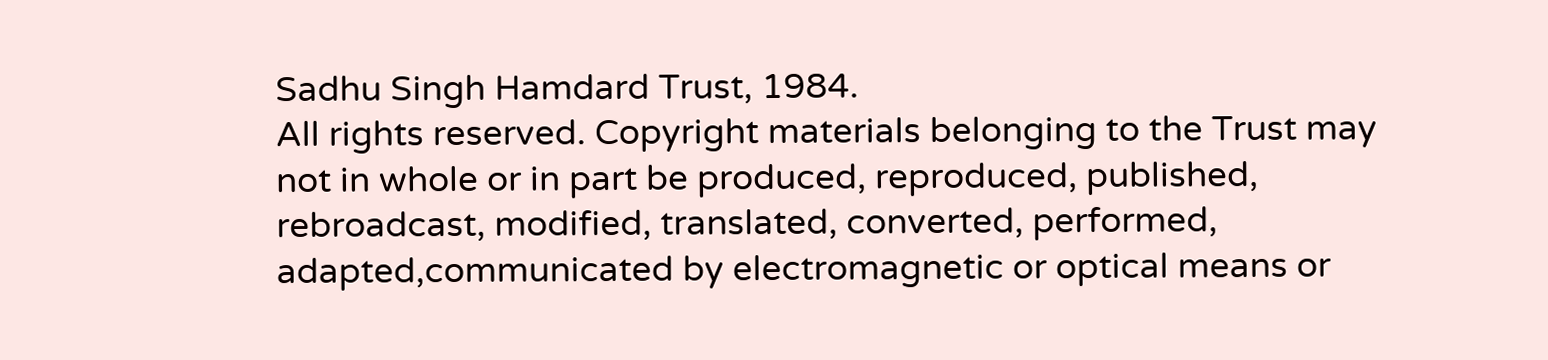Sadhu Singh Hamdard Trust, 1984.
All rights reserved. Copyright materials belonging to the Trust may not in whole or in part be produced, reproduced, published, rebroadcast, modified, translated, converted, performed, adapted,communicated by electromagnetic or optical means or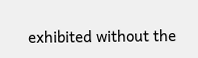exhibited without the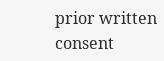prior written consent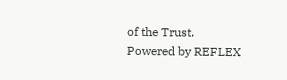of the Trust.
Powered by REFLEX